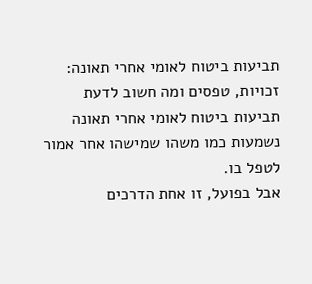תביעות ביטוח לאומי אחרי תאונה: זכויות, טפסים ומה חשוב לדעת
תביעות ביטוח לאומי אחרי תאונה נשמעות כמו משהו שמישהו אחר אמור לטפל בו.
אבל בפועל, זו אחת הדרכים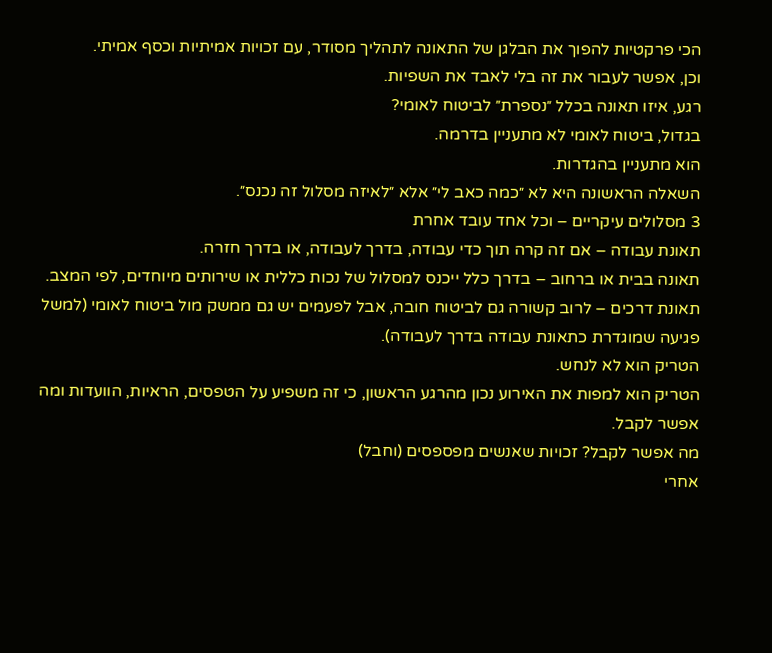הכי פרקטיות להפוך את הבלגן של התאונה לתהליך מסודר, עם זכויות אמיתיות וכסף אמיתי.
וכן, אפשר לעבור את זה בלי לאבד את השפיות.
רגע, איזו תאונה בכלל ״נספרת״ לביטוח לאומי?
בגדול, ביטוח לאומי לא מתעניין בדרמה.
הוא מתעניין בהגדרות.
השאלה הראשונה היא לא ״כמה כאב לי״ אלא ״לאיזה מסלול זה נכנס״.
3 מסלולים עיקריים – וכל אחד עובד אחרת
תאונת עבודה – אם זה קרה תוך כדי עבודה, בדרך לעבודה, או בדרך חזרה.
תאונה בבית או ברחוב – בדרך כלל ייכנס למסלול של נכות כללית או שירותים מיוחדים, לפי המצב.
תאונת דרכים – לרוב קשורה גם לביטוח חובה, אבל לפעמים יש גם ממשק מול ביטוח לאומי (למשל פגיעה שמוגדרת כתאונת עבודה בדרך לעבודה).
הטריק הוא לא לנחש.
הטריק הוא למפות את האירוע נכון מהרגע הראשון, כי זה משפיע על הטפסים, הראיות, הוועדות ומה אפשר לקבל.
מה אפשר לקבל? זכויות שאנשים מפספסים (וחבל)
אחרי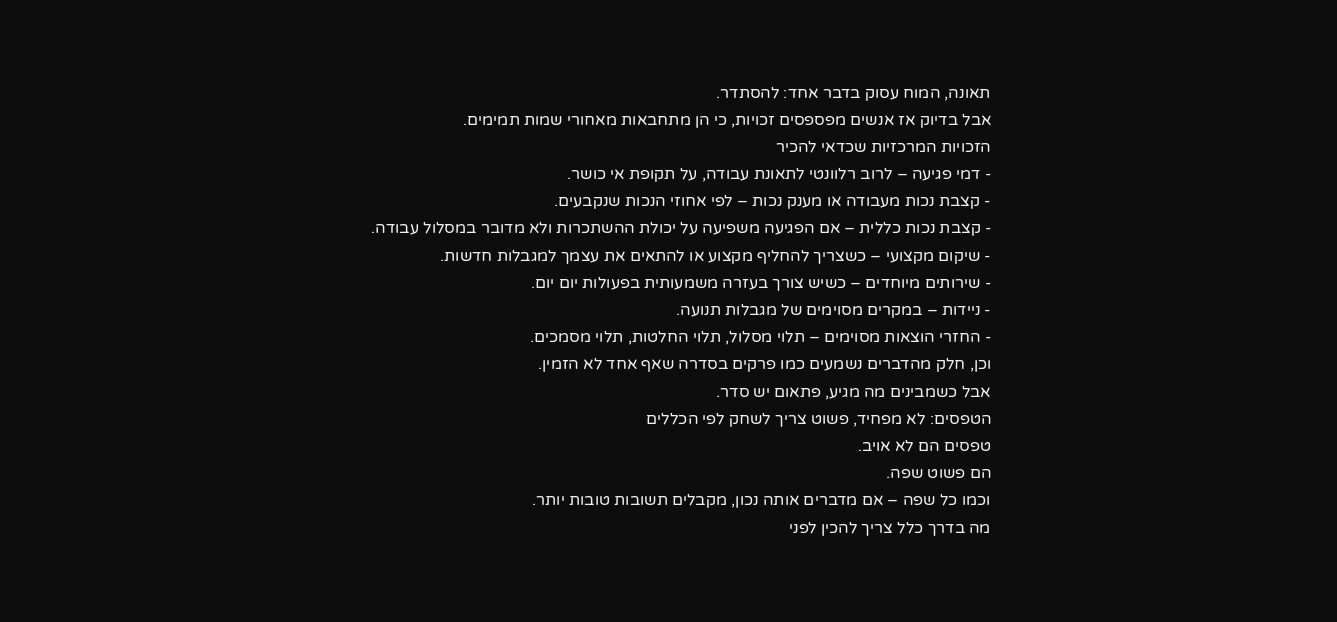תאונה, המוח עסוק בדבר אחד: להסתדר.
אבל בדיוק אז אנשים מפספסים זכויות, כי הן מתחבאות מאחורי שמות תמימים.
הזכויות המרכזיות שכדאי להכיר
- דמי פגיעה – לרוב רלוונטי לתאונת עבודה, על תקופת אי כושר.
- קצבת נכות מעבודה או מענק נכות – לפי אחוזי הנכות שנקבעים.
- קצבת נכות כללית – אם הפגיעה משפיעה על יכולת ההשתכרות ולא מדובר במסלול עבודה.
- שיקום מקצועי – כשצריך להחליף מקצוע או להתאים את עצמך למגבלות חדשות.
- שירותים מיוחדים – כשיש צורך בעזרה משמעותית בפעולות יום יום.
- ניידות – במקרים מסוימים של מגבלות תנועה.
- החזרי הוצאות מסוימים – תלוי מסלול, תלוי החלטות, תלוי מסמכים.
וכן, חלק מהדברים נשמעים כמו פרקים בסדרה שאף אחד לא הזמין.
אבל כשמבינים מה מגיע, פתאום יש סדר.
הטפסים: לא מפחיד, פשוט צריך לשחק לפי הכללים
טפסים הם לא אויב.
הם פשוט שפה.
וכמו כל שפה – אם מדברים אותה נכון, מקבלים תשובות טובות יותר.
מה בדרך כלל צריך להכין לפני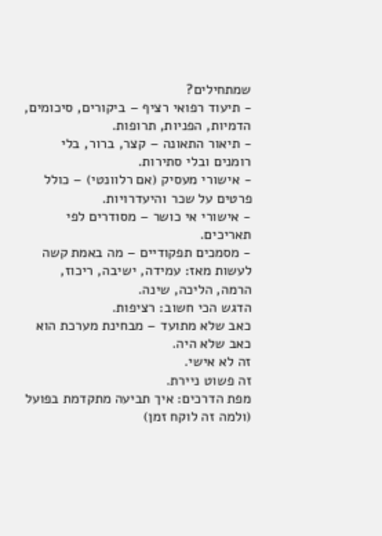שמתחילים?
- תיעוד רפואי רציף – ביקורים, סיכומים, הדמיות, הפניות, תרופות.
- תיאור התאונה – קצר, ברור, בלי רומנים ובלי סתירות.
- אישורי מעסיק (אם רלוונטי) – כולל פרטים על שכר והיעדרויות.
- אישורי אי כושר – מסודרים לפי תאריכים.
- מסמכים תפקודיים – מה באמת קשה לעשות מאז: עמידה, ישיבה, ריכוז, הרמה, הליכה, שינה.
הדגש הכי חשוב: רציפות.
כאב שלא מתועד – מבחינת מערכת הוא כאב שלא היה.
זה לא אישי.
זה פשוט ניירת.
מפת הדרכים: איך תביעה מתקדמת בפועל (ולמה זה לוקח זמן)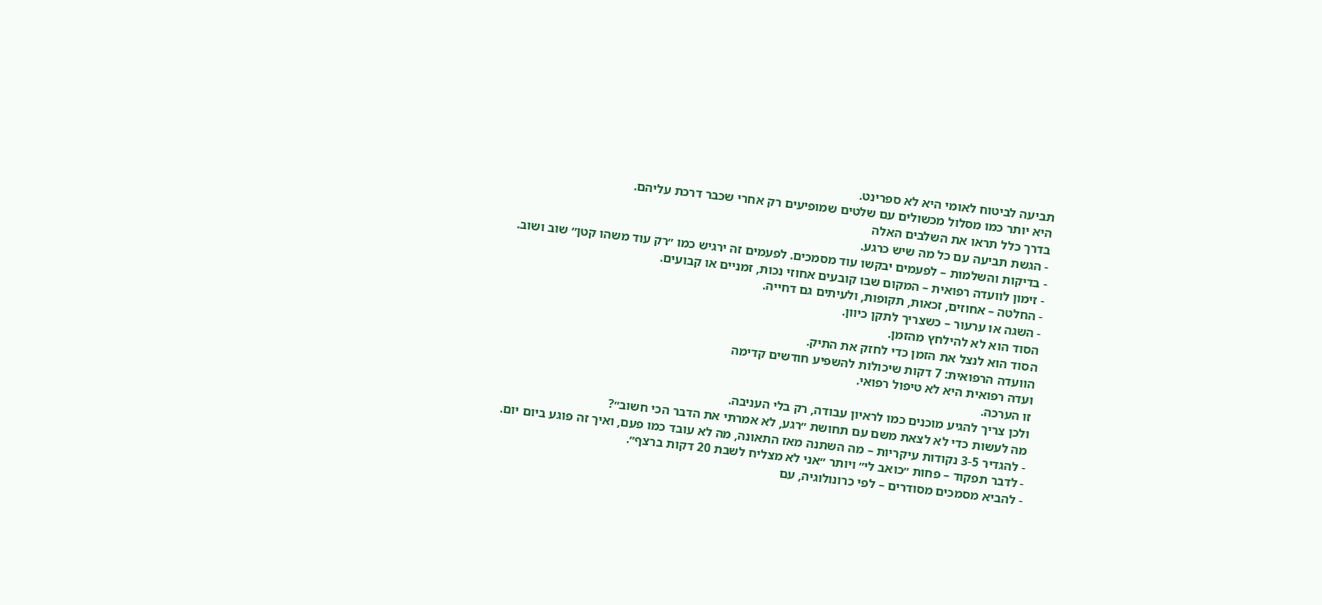תביעה לביטוח לאומי היא לא ספרינט.
היא יותר כמו מסלול מכשולים עם שלטים שמופיעים רק אחרי שכבר דרכת עליהם.
בדרך כלל תראו את השלבים האלה
- הגשת תביעה עם כל מה שיש כרגע.
- בדיקות והשלמות – לפעמים יבקשו עוד מסמכים. לפעמים זה ירגיש כמו ״רק עוד משהו קטן״ שוב ושוב.
- זימון לוועדה רפואית – המקום שבו קובעים אחוזי נכות, זמניים או קבועים.
- החלטה – אחוזים, זכאות, תקופות, ולעיתים גם דחייה.
- השגה או ערעור – כשצריך לתקן כיוון.
הסוד הוא לא להילחץ מהזמן.
הסוד הוא לנצל את הזמן כדי לחזק את התיק.
הוועדה הרפואית: 7 דקות שיכולות להשפיע חודשים קדימה
ועדה רפואית היא לא טיפול רפואי.
זו הערכה.
ולכן צריך להגיע מוכנים כמו לראיון עבודה, רק בלי העניבה.
מה לעשות כדי לא לצאת משם עם תחושת ״רגע, לא אמרתי את הדבר הכי חשוב״?
- להגדיר 3-5 נקודות עיקריות – מה השתנה מאז התאונה, מה לא עובד כמו פעם, ואיך זה פוגע ביום יום.
- לדבר תפקוד – פחות ״כואב לי״ ויותר ״אני לא מצליח לשבת 20 דקות ברצף״.
- להביא מסמכים מסודרים – לפי כרונולוגיה, עם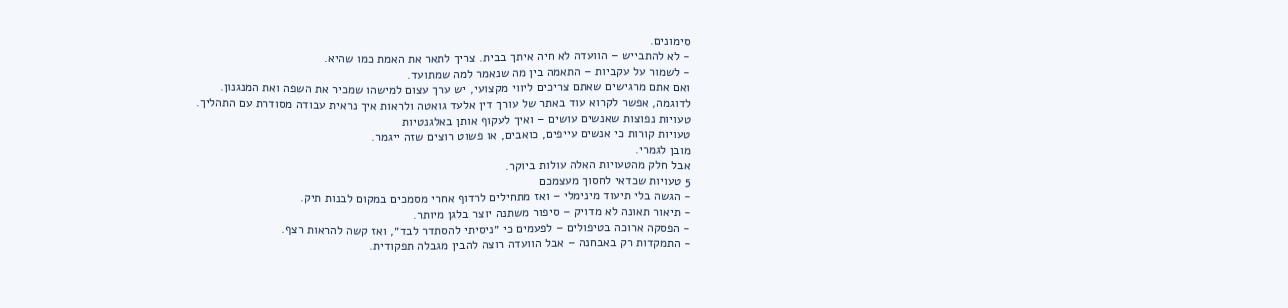סימונים.
- לא להתבייש – הוועדה לא חיה איתך בבית. צריך לתאר את האמת כמו שהיא.
- לשמור על עקביות – התאמה בין מה שנאמר למה שמתועד.
ואם אתם מרגישים שאתם צריכים ליווי מקצועי, יש ערך עצום למישהו שמכיר את השפה ואת המנגנון.
לדוגמה, אפשר לקרוא עוד באתר של עורך דין אלעד גואטה ולראות איך נראית עבודה מסודרת עם התהליך.
טעויות נפוצות שאנשים עושים – ואיך לעקוף אותן באלגנטיות
טעויות קורות כי אנשים עייפים, כואבים, או פשוט רוצים שזה ייגמר.
מובן לגמרי.
אבל חלק מהטעויות האלה עולות ביוקר.
5 טעויות שכדאי לחסוך מעצמכם
- הגשה בלי תיעוד מינימלי – ואז מתחילים לרדוף אחרי מסמכים במקום לבנות תיק.
- תיאור תאונה לא מדויק – סיפור משתנה יוצר בלגן מיותר.
- הפסקה ארוכה בטיפולים – לפעמים כי ״ניסיתי להסתדר לבד״, ואז קשה להראות רצף.
- התמקדות רק באבחנה – אבל הוועדה רוצה להבין מגבלה תפקודית.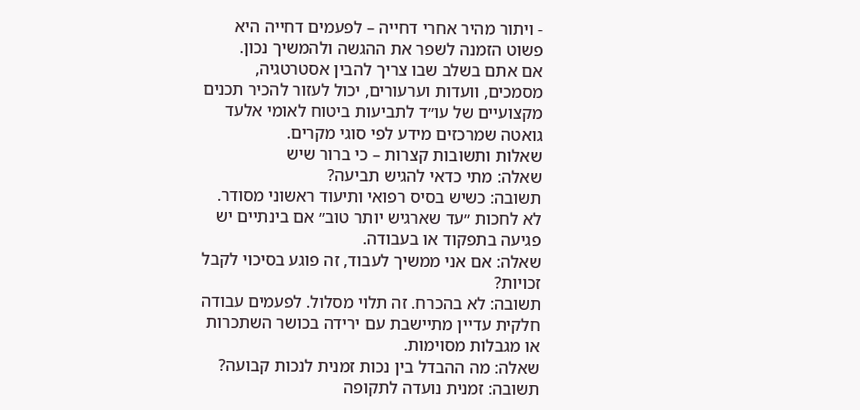- ויתור מהיר אחרי דחייה – לפעמים דחייה היא פשוט הזמנה לשפר את ההגשה ולהמשיך נכון.
אם אתם בשלב שבו צריך להבין אסטרטגיה, מסמכים, וועדות וערעורים, יכול לעזור להכיר תכנים מקצועיים של עו״ד לתביעות ביטוח לאומי אלעד גואטה שמרכזים מידע לפי סוגי מקרים.
שאלות ותשובות קצרות – כי ברור שיש
שאלה: מתי כדאי להגיש תביעה?
תשובה: כשיש בסיס רפואי ותיעוד ראשוני מסודר. לא לחכות ״עד שארגיש יותר טוב״ אם בינתיים יש פגיעה בתפקוד או בעבודה.
שאלה: אם אני ממשיך לעבוד, זה פוגע בסיכוי לקבל זכויות?
תשובה: לא בהכרח. זה תלוי מסלול. לפעמים עבודה חלקית עדיין מתיישבת עם ירידה בכושר השתכרות או מגבלות מסוימות.
שאלה: מה ההבדל בין נכות זמנית לנכות קבועה?
תשובה: זמנית נועדה לתקופה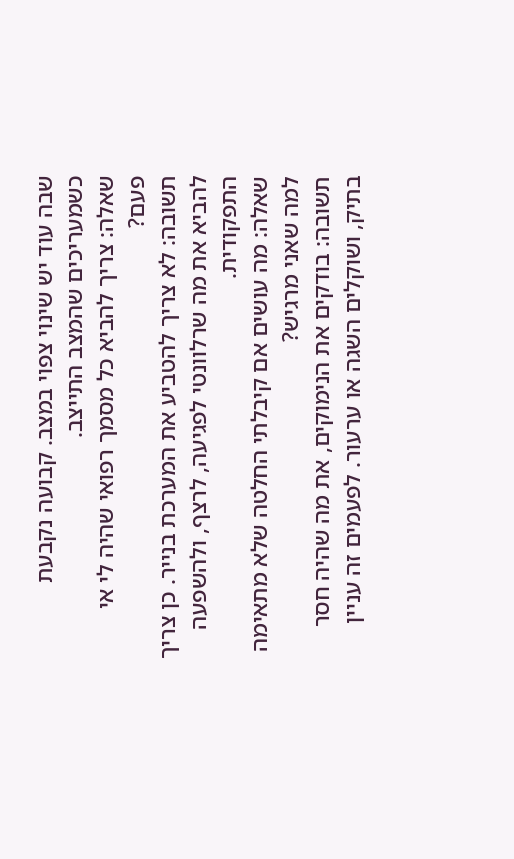שבה עוד יש שינוי צפוי במצב. קבועה נקבעת כשמעריכים שהמצב התייצב.
שאלה: צריך להביא כל מסמך רפואי שהיה לי אי פעם?
תשובה: לא צריך להטביע את המערכת בנייר. כן צריך להביא את מה שרלוונטי לפגיעה, לרצף, ולהשפעה התפקודית.
שאלה: מה עושים אם קיבלתי החלטה שלא מתאימה למה שאני מרגיש?
תשובה: בודקים את הנימוקים, את מה שהיה חסר בתיק, ושוקלים השגה או ערעור. לפעמים זה עניין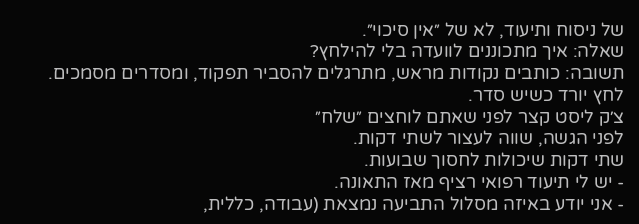של ניסוח ותיעוד, לא של ״אין סיכוי״.
שאלה: איך מתכוננים לוועדה בלי להילחץ?
תשובה: כותבים נקודות מראש, מתרגלים להסביר תפקוד, ומסדרים מסמכים. לחץ יורד כשיש סדר.
צ׳ק ליסט קצר לפני שאתם לוחצים ״שלח״
לפני הגשה, שווה לעצור לשתי דקות.
שתי דקות שיכולות לחסוך שבועות.
- יש לי תיעוד רפואי רציף מאז התאונה.
- אני יודע באיזה מסלול התביעה נמצאת (עבודה, כללית,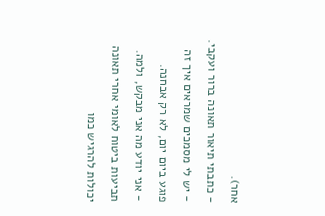אחר).
- כתבתי תיאור תאונה ברור ועקבי.
- יש לי מסמכים שמראים איך זה פוגע ביום יום, לא רק אבחנה.
- אני יודע מה אני מבקש, ולמה.
תביעות ביטוח לאומי אחרי תאונה יכולות להרגיש כמו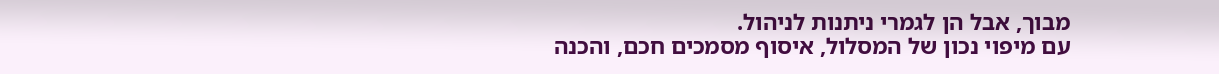מבוך, אבל הן לגמרי ניתנות לניהול.
עם מיפוי נכון של המסלול, איסוף מסמכים חכם, והכנה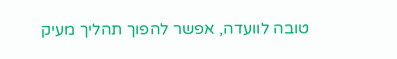טובה לוועדה, אפשר להפוך תהליך מעיק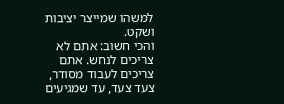למשהו שמייצר יציבות ושקט.
והכי חשוב: אתם לא צריכים לנחש. אתם צריכים לעבוד מסודר, צעד צעד, עד שמגיעים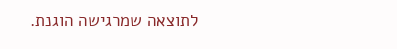לתוצאה שמרגישה הוגנת.